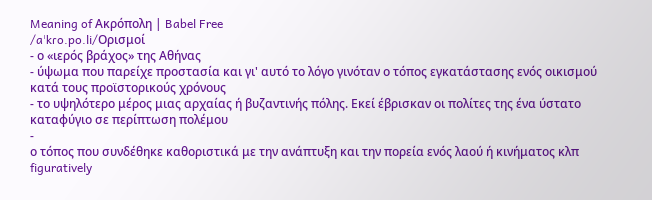Meaning of Ακρόπολη | Babel Free
/aˈkɾo.po.li/Ορισμοί
- ο «ιερός βράχος» της Αθήνας
- ύψωμα που παρείχε προστασία και γι' αυτό το λόγο γινόταν ο τόπος εγκατάστασης ενός οικισμού κατά τους προϊστορικούς χρόνους
- το υψηλότερο μέρος μιας αρχαίας ή βυζαντινής πόλης. Εκεί έβρισκαν οι πολίτες της ένα ύστατο καταφύγιο σε περίπτωση πολέμου
-
ο τόπος που συνδέθηκε καθοριστικά με την ανάπτυξη και την πορεία ενός λαού ή κινήματος κλπ figuratively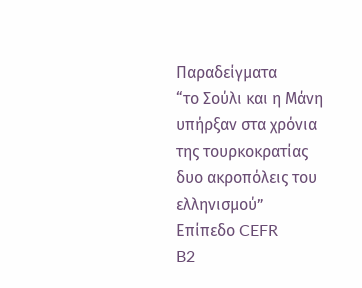Παραδείγματα
“το Σούλι και η Μάνη υπήρξαν στα χρόνια της τουρκοκρατίας δυο ακροπόλεις του ελληνισμού”
Επίπεδο CEFR
B2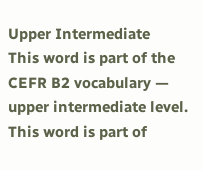Upper Intermediate
This word is part of the CEFR B2 vocabulary — upper intermediate level.
This word is part of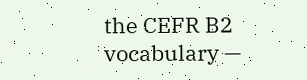the CEFR B2 vocabulary —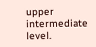upper intermediate level.